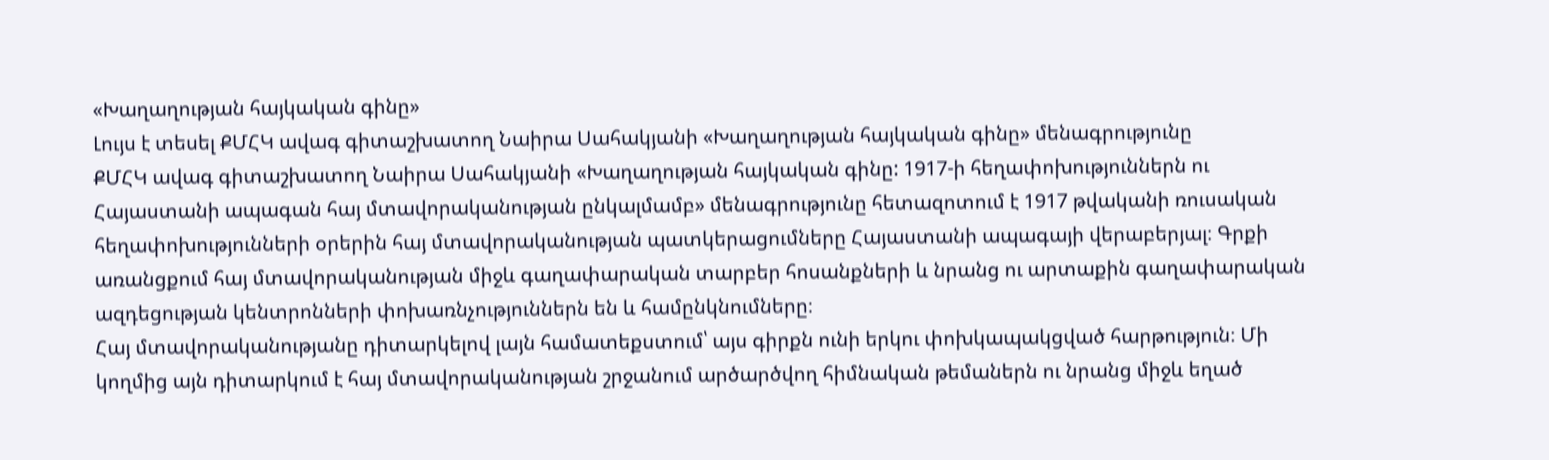«Խաղաղության հայկական գինը»
Լույս է տեսել ՔՄՀԿ ավագ գիտաշխատող Նաիրա Սահակյանի «Խաղաղության հայկական գինը» մենագրությունը
ՔՄՀԿ ավագ գիտաշխատող Նաիրա Սահակյանի «Խաղաղության հայկական գինը: 1917-ի հեղափոխություններն ու Հայաստանի ապագան հայ մտավորականության ընկալմամբ» մենագրությունը հետազոտում է 1917 թվականի ռուսական հեղափոխությունների օրերին հայ մտավորականության պատկերացումները Հայաստանի ապագայի վերաբերյալ։ Գրքի առանցքում հայ մտավորականության միջև գաղափարական տարբեր հոսանքների և նրանց ու արտաքին գաղափարական ազդեցության կենտրոնների փոխառնչություններն են և համընկնումները։
Հայ մտավորականությանը դիտարկելով լայն համատեքստում՝ այս գիրքն ունի երկու փոխկապակցված հարթություն։ Մի կողմից այն դիտարկում է հայ մտավորականության շրջանում արծարծվող հիմնական թեմաներն ու նրանց միջև եղած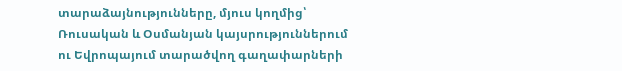տարաձայնությունները, մյուս կողմից՝ Ռուսական և Օսմանյան կայսրություններում ու Եվրոպայում տարածվող գաղափարների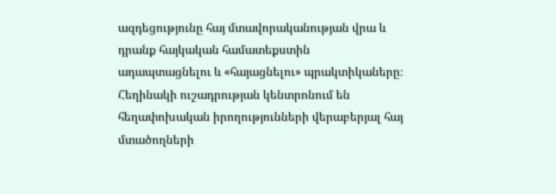ազդեցությունը հայ մտավորականության վրա և դրանք հայկական համատեքստին ադապտացնելու և «հայացնելու» պրակտիկաները։ Հեղինակի ուշադրության կենտրոնում են հեղափոխական իրողությունների վերաբերյալ հայ մտածողների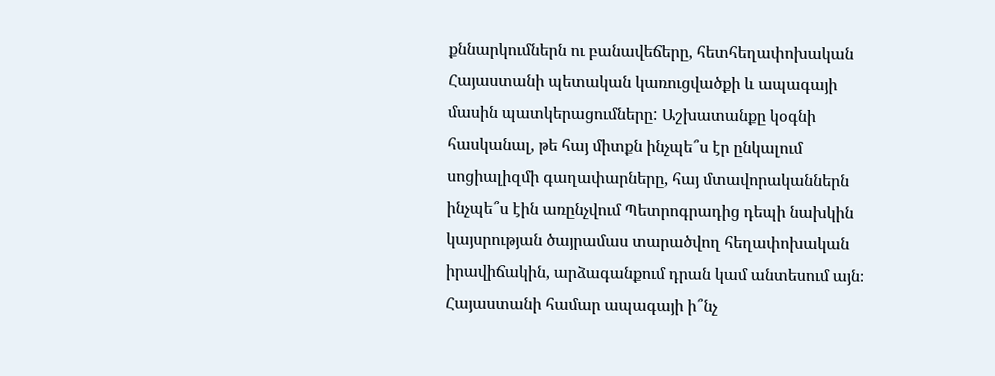քննարկումներն ու բանավեճերը, հետհեղափոխական Հայաստանի պետական կառուցվածքի և ապագայի մասին պատկերացումները: Աշխատանքը կօգնի հասկանալ, թե հայ միտքն ինչպե՞ս էր ընկալում սոցիալիզմի գաղափարները, հայ մտավորականներն ինչպե՞ս էին առընչվում Պետրոգրադից դեպի նախկին կայսրության ծայրամաս տարածվող հեղափոխական իրավիճակին, արձագանքում դրան կամ անտեսում այն։ Հայաստանի համար ապագայի ի՞նչ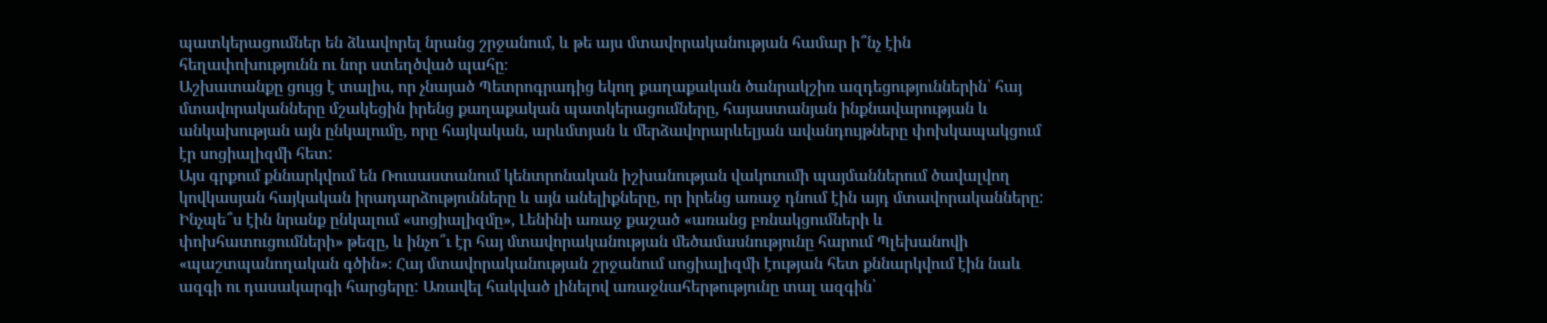պատկերացումներ են ձևավորել նրանց շրջանում, և թե այս մտավորականության համար ի՞նչ էին հեղափոխությունն ու նոր ստեղծված պահը։
Աշխատանքը ցույց է տալիս, որ չնայած Պետրոգրադից եկող քաղաքական ծանրակշիռ ազդեցություններին՝ հայ մտավորականները մշակեցին իրենց քաղաքական պատկերացումները, հայաստանյան ինքնավարության և անկախության այն ընկալումը, որը հայկական, արևմտյան և մերձավորարևելյան ավանդույթները փոխկապակցում էր սոցիալիզմի հետ:
Այս գրքում քննարկվում են Ռուսաստանում կենտրոնական իշխանության վակուումի պայմաններում ծավալվող կովկասյան հայկական իրադարձությունները և այն անելիքները, որ իրենց առաջ դնում էին այդ մտավորականները: Ինչպե՞ս էին նրանք ընկալում «սոցիալիզմը», Լենինի առաջ քաշած «առանց բռնակցումների և փոխհատուցումների» թեզը, և ինչո՞ւ էր հայ մտավորականության մեծամասնությունը հարում Պլեխանովի «պաշտպանողական գծին»։ Հայ մտավորականության շրջանում սոցիալիզմի էության հետ քննարկվում էին նաև ազգի ու դասակարգի հարցերը: Առավել հակված լինելով առաջնահերթությունը տալ ազգին՝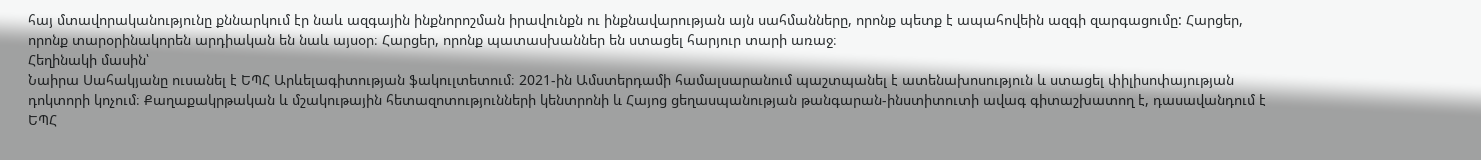հայ մտավորականությունը քննարկում էր նաև ազգային ինքնորոշման իրավունքն ու ինքնավարության այն սահմանները, որոնք պետք է ապահովեին ազգի զարգացումը: Հարցեր, որոնք տարօրինակորեն արդիական են նաև այսօր։ Հարցեր, որոնք պատասխաններ են ստացել հարյուր տարի առաջ։
Հեղինակի մասին՝
Նաիրա Սահակյանը ուսանել է ԵՊՀ Արևելագիտության ֆակուլտետում։ 2021-ին Ամստերդամի համալսարանում պաշտպանել է ատենախոսություն և ստացել փիլիսոփայության դոկտորի կոչում։ Քաղաքակրթական և մշակութային հետազոտությունների կենտրոնի և Հայոց ցեղասպանության թանգարան-ինստիտուտի ավագ գիտաշխատող է, դասավանդում է ԵՊՀ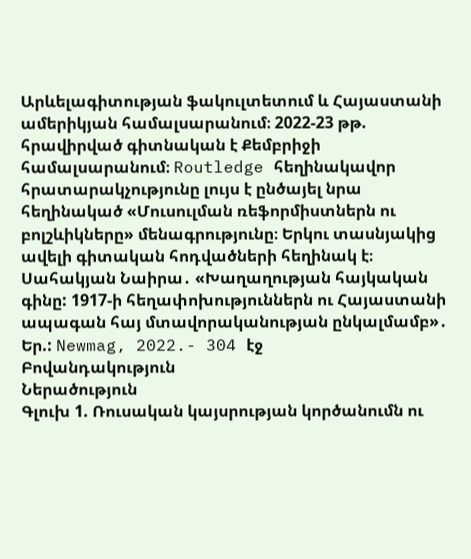Արևելագիտության ֆակուլտետում և Հայաստանի ամերիկյան համալսարանում։ 2022-23 թթ. հրավիրված գիտնական է Քեմբրիջի համալսարանում։ Routledge հեղինակավոր հրատարակչությունը լույս է ընծայել նրա հեղինակած «Մուսուլման ռեֆորմիստներն ու բոլշևիկները» մենագրությունը։ Երկու տասնյակից ավելի գիտական հոդվածների հեղինակ է։
Սահակյան Նաիրա․ «Խաղաղության հայկական գինը: 1917-ի հեղափոխություններն ու Հայաստանի ապագան հայ մտավորականության ընկալմամբ»․ Եր.: Newmag, 2022.- 304 էջ
Բովանդակություն
Ներածություն
Գլուխ 1. Ռուսական կայսրության կործանումն ու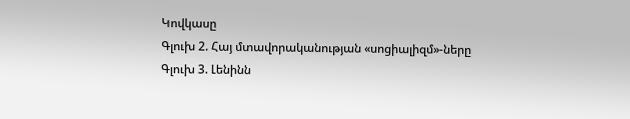Կովկասը
Գլուխ 2. Հայ մտավորականության «սոցիալիզմ»-ները
Գլուխ 3. Լենինն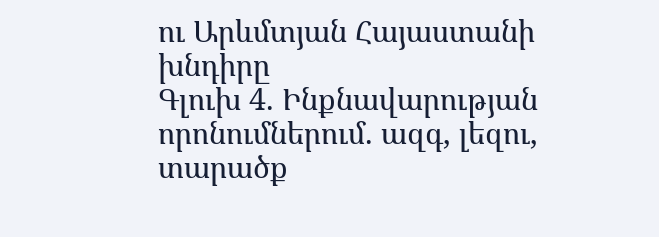ու Արևմտյան Հայաստանի խնդիրը
Գլուխ 4. Ինքնավարության որոնումներում. ազգ, լեզու, տարածք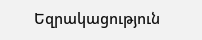Եզրակացություն